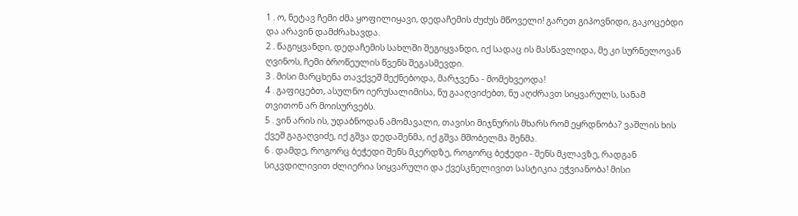1 . ო, ნეტავ ჩემი ძმა ყოფილიყავი, დედაჩემის ძუძუს მწოველი! გარეთ გიპოვნიდი, გაკოცებდი და არავინ დამძრახავდა.
2 . წაგიყვანდი, დედაჩემის სახლში შეგიყვანდი, იქ სადაც ის მასწავლიდა, მე კი სურნელოვან ღვინოს, ჩემი ბროწეულის წვენს შეგასმევდი.
3 . მისი მარცხენა თავქვეშ მექნებოდა, მარჯვენა - მომეხვეოდა!
4 . გაფიცებთ, ასულნო იერუსალიმისა, ნუ გააღვიძებთ, ნუ აღძრავთ სიყვარულს, სანამ თვითონ არ მოისურვებს.
5 . ვინ არის ის, უდაბნოდან ამომავალი, თავისი მიჯნურის მხარს რომ ეყრდნობა? ვაშლის ხის ქვეშ გაგაღვიძე, იქ გშვა დედაშენმა, იქ გშვა მშობელმა შენმა.
6 . დამდე, როგორც ბეჭედი შენს მკერდზე, როგორც ბეჭედი - შენს მკლავზე, რადგან სიკვდილივით ძლიერია სიყვარული და ქვესკნელივით სასტიკია ეჭვიანობა! მისი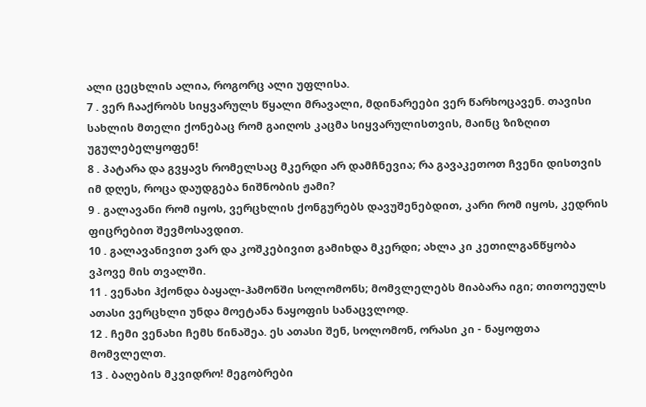ალი ცეცხლის ალია, როგორც ალი უფლისა.
7 . ვერ ჩააქრობს სიყვარულს წყალი მრავალი, მდინარეები ვერ წარხოცავენ. თავისი სახლის მთელი ქონებაც რომ გაიღოს კაცმა სიყვარულისთვის, მაინც ზიზღით უგულებელყოფენ!
8 . პატარა და გვყავს რომელსაც მკერდი არ დამჩნევია; რა გავაკეთოთ ჩვენი დისთვის იმ დღეს, როცა დაუდგება ნიშნობის ჟამი?
9 . გალავანი რომ იყოს, ვერცხლის ქონგურებს დავუშენებდით, კარი რომ იყოს, კედრის ფიცრებით შევმოსავდით.
10 . გალავანივით ვარ და კოშკებივით გამიხდა მკერდი; ახლა კი კეთილგანწყობა ვპოვე მის თვალში.
11 . ვენახი ჰქონდა ბაყალ-ჰამონში სოლომონს; მომვლელებს მიაბარა იგი; თითოეულს ათასი ვერცხლი უნდა მოეტანა ნაყოფის სანაცვლოდ.
12 . ჩემი ვენახი ჩემს წინაშეა. ეს ათასი შენ, სოლომონ, ორასი კი - ნაყოფთა მომვლელთ.
13 . ბაღების მკვიდრო! მეგობრები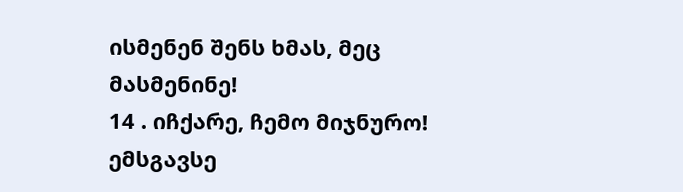ისმენენ შენს ხმას, მეც მასმენინე!
14 . იჩქარე, ჩემო მიჯნურო! ემსგავსე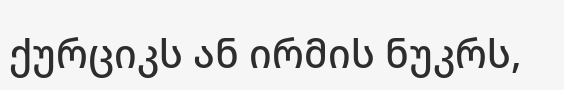ქურციკს ან ირმის ნუკრს,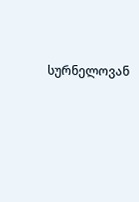სურნელოვან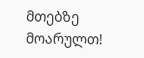მთებზე მოარულთ!